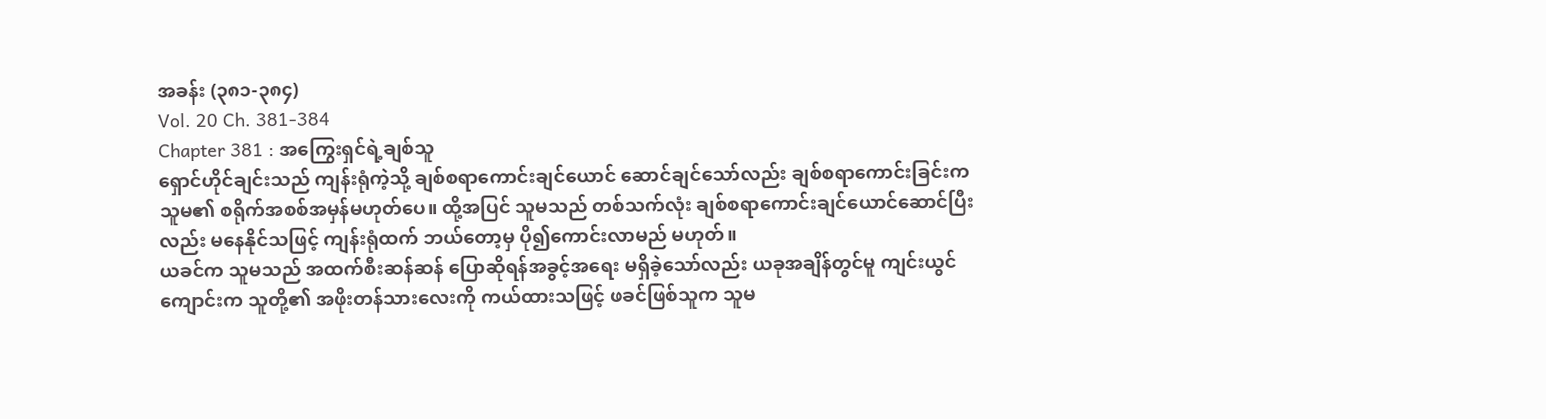အခန်း (၃၈၁-၃၈၄)
Vol. 20 Ch. 381-384
Chapter 381 : အကြွေးရှင်ရဲ့ချစ်သူ
ရှောင်ဟိုင်ချင်းသည် ကျန်းရုံကဲ့သို့ ချစ်စရာကောင်းချင်ယောင် ဆောင်ချင်သော်လည်း ချစ်စရာကောင်းခြင်းက သူမ၏ စရိုက်အစစ်အမှန်မဟုတ်ပေ။ ထို့အပြင် သူမသည် တစ်သက်လုံး ချစ်စရာကောင်းချင်ယောင်ဆောင်ပြီးလည်း မနေနိုင်သဖြင့် ကျန်းရုံထက် ဘယ်တော့မှ ပို၍ကောင်းလာမည် မဟုတ်။
ယခင်က သူမသည် အထက်စီးဆန်ဆန် ပြောဆိုရန်အခွင့်အရေး မရှိခဲ့သော်လည်း ယခုအချိန်တွင်မူ ကျင်းယွင်ကျောင်းက သူတို့၏ အဖိုးတန်သားလေးကို ကယ်ထားသဖြင့် ဖခင်ဖြစ်သူက သူမ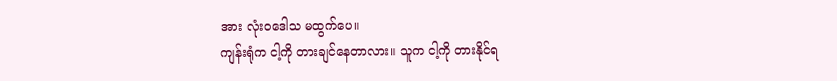အား လုံးဝဒေါသ မထွက်ပေ။
ကျန်းရုံက ငါ့ကို တားချင်နေတာလား။ သူက ငါ့ကို တားနိုင်ရ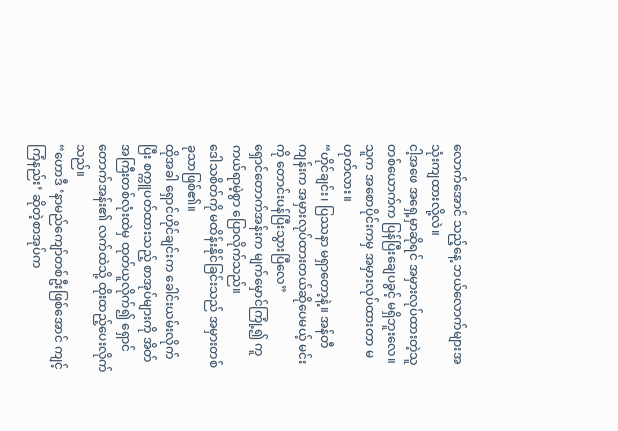လောက်အောင် သည့်နေ့ ဘယ်လောက်များအသုံးကျထားလို့လဲ။
ငါ့အဖေ အရှေ့မှာဆိုရင် အမှားလုပ်ထားတဲ့သူတစ်ယောက်က ပြန်ပြီးချေပခွင့် မရှိဘူးလေ။ သူက အစောပိုင်းကမှ အမှားလုပ်ထားတာ မဟုတ်လား။
“ဟိုင်ချင်း၊ ပြဿနာ မရှာတော့နဲ့။ အန်တီကျန်းက အမှားလုပ်ထားတယ်ဆိုပေမယ့် မင်းကို တောင်းပန်ပြီးသွားပြီလေ”
ရှောင်တောက်အန်းက မျက်မှောင်ကြုံ့၍ ကူကယ်ရာမဲ့စွာ ပြောလိုက်သည်။
ဒေါသစိတ်ကို မထိန်းနိုင်ခြင်းသည် အမှားတစ်ခုသာဖြစ်၏။
ထိုအခါ ရှောင်ဟိုင်ချင်းက ခေါင်းယမ်းလိုက်ပြီး စက္ကူပတ်ထားသည့် စာအုပ်များကို အိတ်အကြီးတစ်လုံးထဲမှ ထုတ်ယူလိုက်၍ ရှောင်တောက်အန်း၏ လက်ထဲသို့ ထိုးထည့်ပေးလိုက်သည်။
“ဟောဒီ ‘နာမည်ကျော်တစ်ဦးဖြစ်အောင် ကျင့်ကြံနည်း’ ဆိုတဲ့စာအုပ်က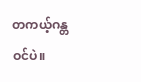တကယ့်ဂန္တဝင်ပဲ။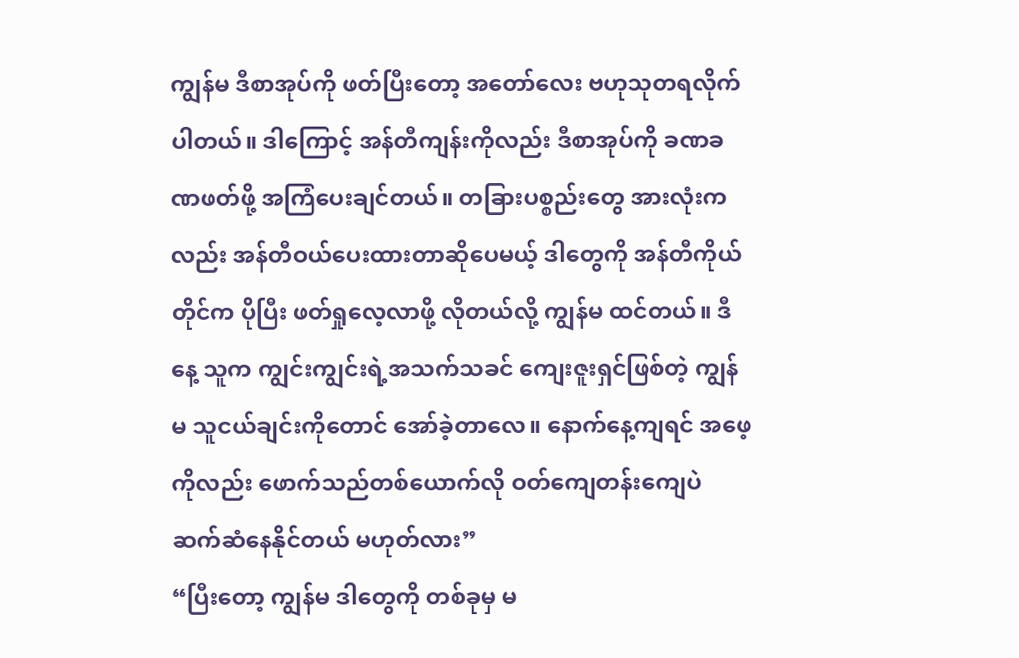ကျွန်မ ဒီစာအုပ်ကို ဖတ်ပြီးတော့ အတော်လေး ဗဟုသုတရလိုက်ပါတယ်။ ဒါကြောင့် အန်တီကျန်းကိုလည်း ဒီစာအုပ်ကို ခဏခဏဖတ်ဖို့ အကြံပေးချင်တယ်။ တခြားပစ္စည်းတွေ အားလုံးကလည်း အန်တီဝယ်ပေးထားတာဆိုပေမယ့် ဒါတွေကို အန်တီကိုယ်တိုင်က ပိုပြီး ဖတ်ရှုလေ့လာဖို့ လိုတယ်လို့ ကျွန်မ ထင်တယ်။ ဒီနေ့ သူက ကျွင်းကျွင်းရဲ့အသက်သခင် ကျေးဇူးရှင်ဖြစ်တဲ့ ကျွန်မ သူငယ်ချင်းကိုတောင် အော်ခဲ့တာလေ။ နောက်နေ့ကျရင် အဖေ့ကိုလည်း ဖောက်သည်တစ်ယောက်လို ဝတ်ကျေတန်းကျေပဲ ဆက်ဆံနေနိုင်တယ် မဟုတ်လား”
“ပြီးတော့ ကျွန်မ ဒါတွေကို တစ်ခုမှ မ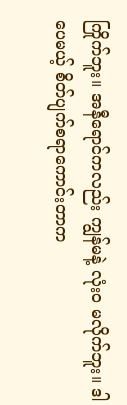ကြိုက်ဘူး။ အနီရောင်ကလည်း ကျွန်မနဲ့ လုံးဝ မလိုက်ဘူး။ ဒါပေမယ့် စိတ်ပျက်စရာကောင်းတာက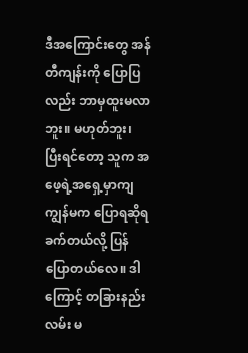ဒီအကြောင်းတွေ အန်တီကျန်းကို ပြောပြလည်း ဘာမှထူးမလာဘူး။ မဟုတ်ဘူး၊ ပြီးရင်တော့ သူက အဖေ့ရဲ့အရှေ့မှာကျ ကျွန်မက ပြောရဆိုရခက်တယ်လို့ ပြန်ပြောတယ်လေ။ ဒါကြောင့် တခြားနည်းလမ်း မ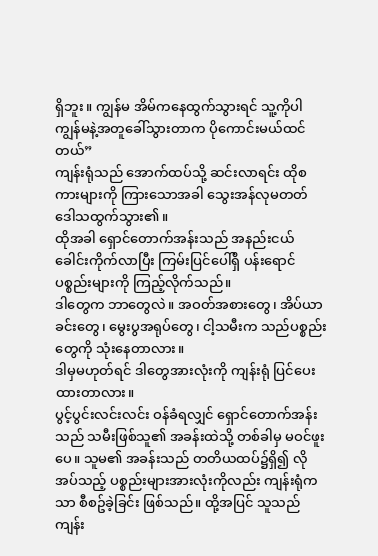ရှိဘူး။ ကျွန်မ အိမ်ကနေထွက်သွားရင် သူ့ကိုပါ ကျွန်မနဲ့အတူခေါ်သွားတာက ပိုကောင်းမယ်ထင်တယ်”
ကျန်းရုံသည် အောက်ထပ်သို့ ဆင်းလာရင်း ထိုစကားများကို ကြားသောအခါ သွေးအန်လုမတတ် ဒေါသထွက်သွား၏။
ထိုအခါ ရှောင်တောက်အန်းသည် အနည်းငယ် ခေါင်းကိုက်လာပြီး ကြမ်းပြင်ပေါ်ရှိ ပန်းရောင်ပစ္စည်းများကို ကြည့်လိုက်သည်။
ဒါတွေက ဘာတွေလဲ။ အဝတ်အစားတွေ၊ အိပ်ယာခင်းတွေ၊ မွေးပွအရုပ်တွေ၊ ငါ့သမီးက သည်ပစ္စည်းတွေကို သုံးနေတာလား။
ဒါမှမဟုတ်ရင် ဒါတွေအားလုံးကို ကျန်းရုံ ပြင်ပေးထားတာလား။
ပွင့်ပွင်းလင်းလင်း ဝန်ခံရလျှင် ရှောင်တောက်အန်းသည် သမီးဖြစ်သူ၏ အခန်းထဲသို့ တစ်ခါမှ မဝင်ဖူးပေ။ သူမ၏ အခန်းသည် တတိယထပ်၌ရှိ၍ လိုအပ်သည့် ပစ္စည်းများအားလုံးကိုလည်း ကျန်းရုံကသာ စီစဥ်ခဲ့ခြင်း ဖြစ်သည်။ ထို့အပြင် သူသည် ကျန်း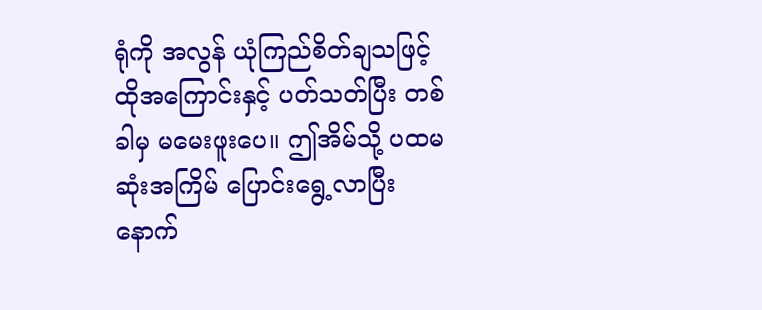ရုံကို အလွန် ယုံကြည်စိတ်ချသဖြင့် ထိုအကြောင်းနှင့် ပတ်သတ်ပြီး တစ်ခါမှ မမေးဖူးပေ။ ဤအိမ်သို့ ပထမဆုံးအကြိမ် ပြောင်းရွေ့လာပြီးနောက်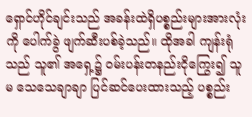ရှောင်ဟိုင်ချင်းသည် အခန်းထဲရှိပစ္စည်းများအားလုံးကို ပေါက်ခွဲ ဖျက်ဆီးပစ်ခဲ့သည်။ ထိုအခါ ကျန်းရုံသည် သူ၏ အရှေ့၌ ဝမ်းပန်းတနည်းငိုကြွေး၍ သူမ သေသေချာချာ ပြင်ဆင်ပေးထားသည့် ပစ္စည်း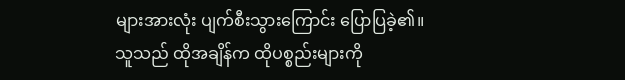များအားလုံး ပျက်စီးသွားကြောင်း ပြောပြခဲ့၏။
သူသည် ထိုအချိန်က ထိုပစ္စည်းများကို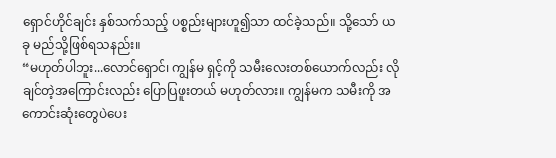ရှောင်ဟိုင်ချင်း နှစ်သက်သည့် ပစ္စည်းများဟူ၍သာ ထင်ခဲ့သည်။ သို့သော် ယခု မည်သို့ဖြစ်ရသနည်း။
“မဟုတ်ပါဘူး...လောင်ရှောင်၊ ကျွန်မ ရှင့်ကို သမီးလေးတစ်ယောက်လည်း လိုချင်တဲ့အကြောင်းလည်း ပြောပြဖူးတယ် မဟုတ်လား။ ကျွန်မက သမီးကို အကောင်းဆုံးတွေပဲပေး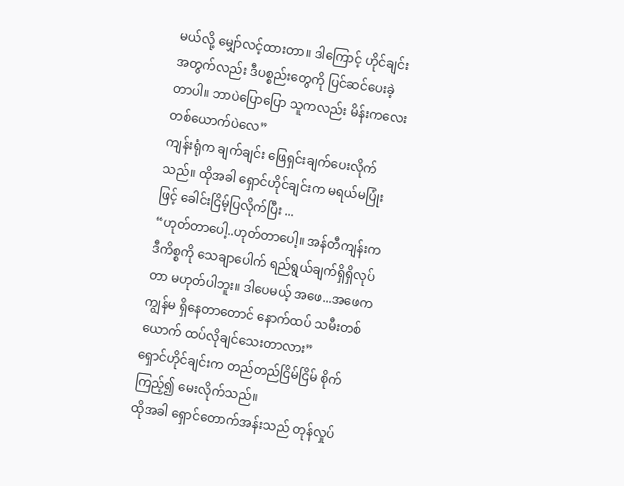မယ်လို့ မျှော်လင့်ထားတာ။ ဒါကြောင့် ဟိုင်ချင်းအတွက်လည်း ဒီပစ္စည်းတွေကို ပြင်ဆင်ပေးခဲ့တာပါ။ ဘာပဲပြောပြော သူကလည်း မိန်းကလေးတစ်ယောက်ပဲလေ”
ကျန်းရုံက ချက်ချင်း ဖြေရှင်းချက်ပေးလိုက်သည်။ ထိုအခါ ရှောင်ဟိုင်ချင်းက မရယ်မပြုံးဖြင့် ခေါင်းငြိမ့်ပြလိုက်ပြီး ...
“ဟုတ်တာပေါ့..ဟုတ်တာပေါ့။ အန်တီကျန်းက ဒီကိစ္စကို သေချာပေါက် ရည်ရွယ်ချက်ရှိရှိလုပ်တာ မဟုတ်ပါဘူး။ ဒါပေမယ့် အဖေ...အဖေက ကျွန်မ ရှိနေတာတောင် နောက်ထပ် သမီးတစ်ယောက် ထပ်လိုချင်သေးတာလား”
ရှောင်ဟိုင်ချင်းက တည်တည်ငြိမ်ငြိမ် စိုက်ကြည့်၍ မေးလိုက်သည်။
ထိုအခါ ရှောင်တောက်အန်းသည် တုန်လှုပ်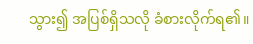သွား၍ အပြစ်ရှိသလို ခံစားလိုက်ရ၏။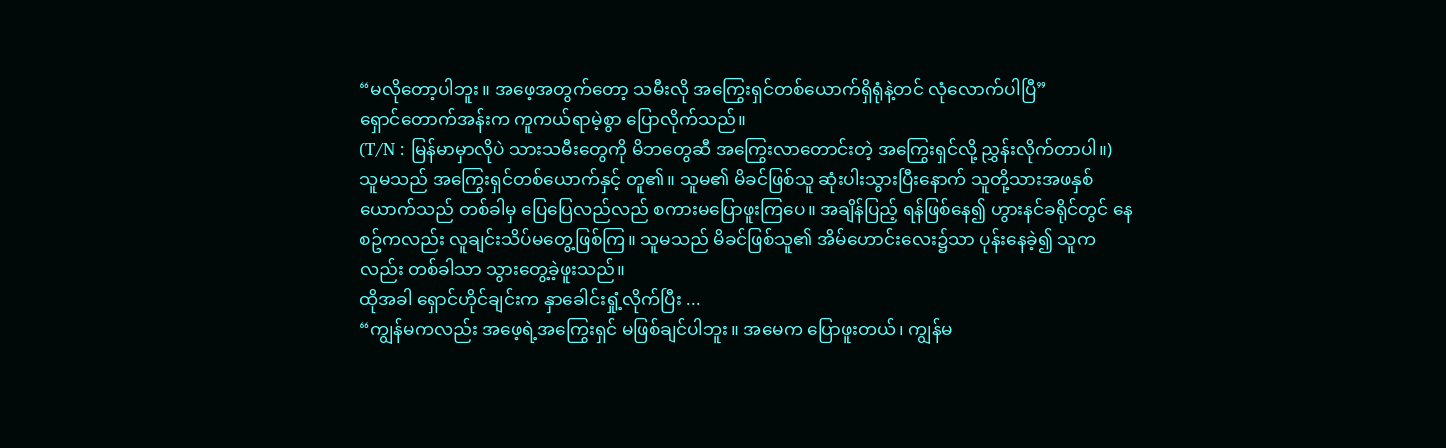“မလိုတော့ပါဘူး။ အဖေ့အတွက်တော့ သမီးလို အကြွေးရှင်တစ်ယောက်ရှိရုံနဲ့တင် လုံလောက်ပါပြီ”
ရှောင်တောက်အန်းက ကူကယ်ရာမဲ့စွာ ပြောလိုက်သည်။
(T/N : မြန်မာမှာလိုပဲ သားသမီးတွေကို မိဘတွေဆီ အကြွေးလာတောင်းတဲ့ အကြွေးရှင်လို့ ညွှန်းလိုက်တာပါ။)
သူမသည် အကြွေးရှင်တစ်ယောက်နှင့် တူ၏။ သူမ၏ မိခင်ဖြစ်သူ ဆုံးပါးသွားပြီးနောက် သူတို့သားအဖနှစ်ယောက်သည် တစ်ခါမှ ပြေပြေလည်လည် စကားမပြောဖူးကြပေ။ အချိန်ပြည့် ရန်ဖြစ်နေ၍ ဟွားနင်ခရိုင်တွင် နေစဥ်ကလည်း လူချင်းသိပ်မတွေ့ဖြစ်ကြ။ သူမသည် မိခင်ဖြစ်သူ၏ အိမ်ဟောင်းလေး၌သာ ပုန်းနေခဲ့၍ သူကလည်း တစ်ခါသာ သွားတွေ့ခဲ့ဖူးသည်။
ထိုအခါ ရှောင်ဟိုင်ချင်းက နှာခေါင်းရှုံ့လိုက်ပြီး ...
“ကျွန်မကလည်း အဖေ့ရဲ့အကြွေးရှင် မဖြစ်ချင်ပါဘူး။ အမေက ပြောဖူးတယ်၊ ကျွန်မ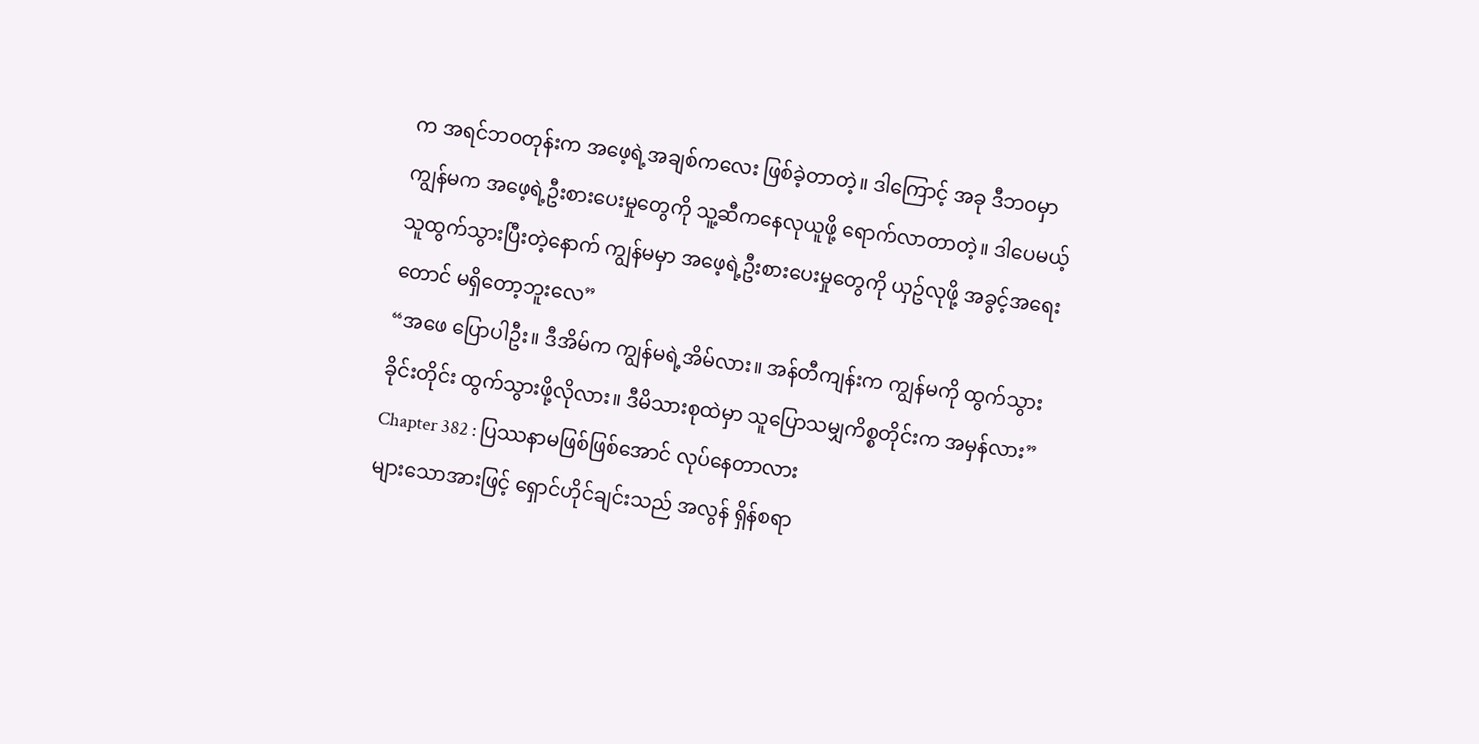က အရင်ဘဝတုန်းက အဖေ့ရဲ့အချစ်ကလေး ဖြစ်ခဲ့တာတဲ့။ ဒါကြောင့် အခု ဒီဘဝမှာ ကျွန်မက အဖေ့ရဲ့ဦးစားပေးမှုတွေကို သူ့ဆီကနေလုယူဖို့ ရောက်လာတာတဲ့။ ဒါပေမယ့် သူထွက်သွားပြီးတဲ့နောက် ကျွန်မမှာ အဖေ့ရဲ့ဦးစားပေးမှုတွေကို ယှဥ်လုဖို့ အခွင့်အရေးတောင် မရှိတော့ဘူးလေ”
“အဖေ ပြောပါဦး။ ဒီအိမ်က ကျွန်မရဲ့အိမ်လား။ အန်တီကျန်းက ကျွန်မကို ထွက်သွားခိုင်းတိုင်း ထွက်သွားဖို့လိုလား။ ဒီမိသားစုထဲမှာ သူပြောသမျှကိစ္စတိုင်းက အမှန်လား”
Chapter 382 : ပြဿနာမဖြစ်ဖြစ်အောင် လုပ်နေတာလား
များသောအားဖြင့် ရှောင်ဟိုင်ချင်းသည် အလွန် ရှိန်စရာ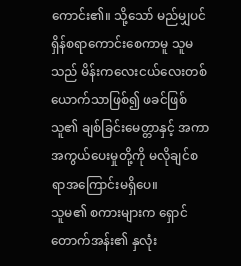ကောင်း၏။ သို့သော် မည်မျှပင် ရှိန်စရာကောင်းစေကာမူ သူမသည် မိန်းကလေးငယ်လေးတစ်ယောက်သာဖြစ်၍ ဖခင်ဖြစ်သူ၏ ချစ်ခြင်းမေတ္တာနှင့် အကာအကွယ်ပေးမှုတို့ကို မလိုချင်စရာအကြောင်းမရှိပေ။
သူမ၏ စကားများက ရှောင်တောက်အန်း၏ နှလုံး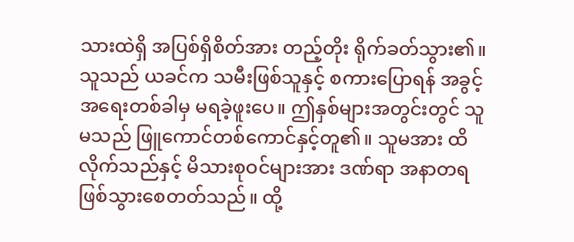သားထဲရှိ အပြစ်ရှိစိတ်အား တည့်တိုး ရိုက်ခတ်သွား၏။
သူသည် ယခင်က သမီးဖြစ်သူနှင့် စကားပြောရန် အခွင့်အရေးတစ်ခါမှ မရခဲ့ဖူးပေ။ ဤနှစ်များအတွင်းတွင် သူမသည် ဖြူကောင်တစ်ကောင်နှင့်တူ၏။ သူမအား ထိလိုက်သည်နှင့် မိသားစုဝင်များအား ဒဏ်ရာ အနာတရ ဖြစ်သွားစေတတ်သည်။ ထို့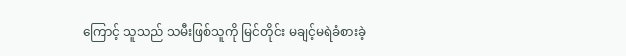ကြောင့် သူသည် သမီးဖြစ်သူကို မြင်တိုင်း မချင့်မရဲခံစားခဲ့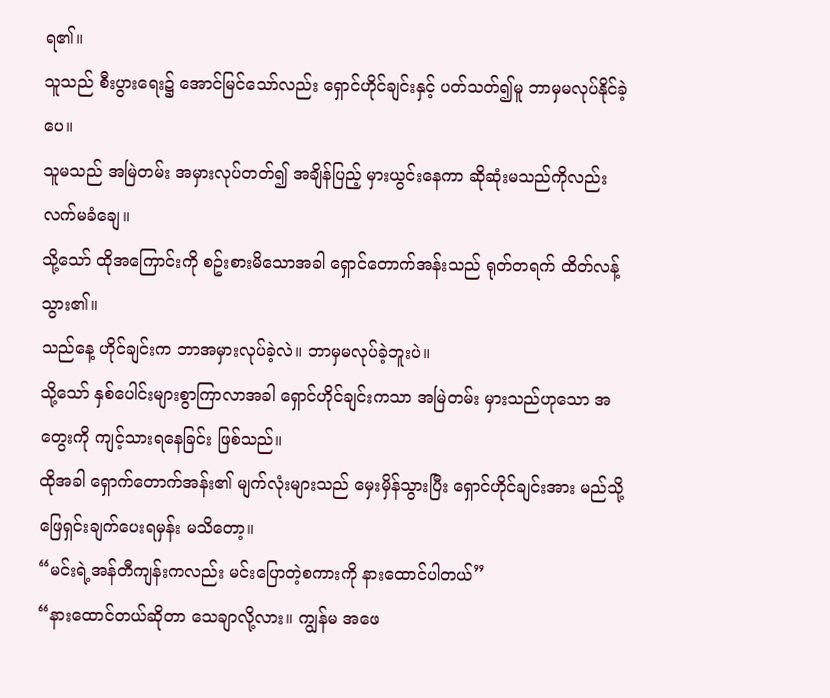ရ၏။
သူသည် စီးပွားရေး၌ အောင်မြင်သော်လည်း ရှောင်ဟိုင်ချင်းနှင့် ပတ်သတ်၍မူ ဘာမှမလုပ်နိုင်ခဲ့ပေ။
သူမသည် အမြဲတမ်း အမှားလုပ်တတ်၍ အချိန်ပြည့် မှားယွင်းနေကာ ဆိုဆုံးမသည်ကိုလည်း လက်မခံချေ။
သို့သော် ထိုအကြောင်းကို စဥ်းစားမိသောအခါ ရှောင်တောက်အန်းသည် ရုတ်တရက် ထိတ်လန့်သွား၏။
သည်နေ့ ဟိုင်ချင်းက ဘာအမှားလုပ်ခဲ့လဲ။ ဘာမှမလုပ်ခဲ့ဘူးပဲ။
သို့သော် နှစ်ပေါင်းများစွာကြာလာအခါ ရှောင်ဟိုင်ချင်းကသာ အမြဲတမ်း မှားသည်ဟုသော အတွေးကို ကျင့်သားရနေခြင်း ဖြစ်သည်။
ထိုအခါ ရှောက်တောက်အန်း၏ မျက်လုံးများသည် မှေးမှိန်သွားပြီး ရှောင်ဟိုင်ချင်းအား မည်သို့ဖြေရှင်းချက်ပေးရမှန်း မသိတော့။
“မင်းရဲ့အန်တီကျန်းကလည်း မင်းပြောတဲ့စကားကို နားထောင်ပါတယ်”
“နားထောင်တယ်ဆိုတာ သေချာလို့လား။ ကျွန်မ အဖေ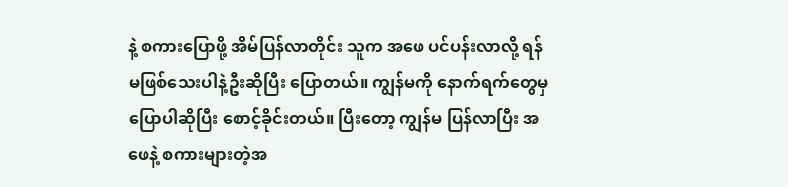နဲ့ စကားပြောဖို့ အိမ်ပြန်လာတိုင်း သူက အဖေ ပင်ပန်းလာလို့ ရန်မဖြစ်သေးပါနဲ့ဦးဆိုပြီး ပြောတယ်။ ကျွန်မကို နောက်ရက်တွေမှ ပြောပါဆိုပြီး စောင့်ခိုင်းတယ်။ ပြီးတော့ ကျွန်မ ပြန်လာပြီး အဖေနဲ့ စကားများတဲ့အ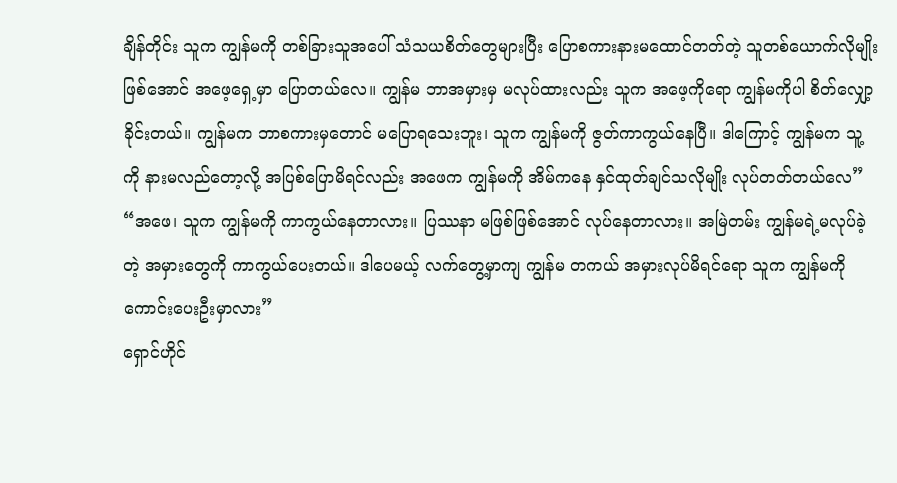ချိန်တိုင်း သူက ကျွန်မကို တစ်ခြားသူအပေါ် သံသယစိတ်တွေများပြီး ပြောစကားနားမထောင်တတ်တဲ့ သူတစ်ယောက်လိုမျိုး ဖြစ်အောင် အဖေ့ရှေ့မှာ ပြောတယ်လေ။ ကျွန်မ ဘာအမှားမှ မလုပ်ထားလည်း သူက အဖေ့ကိုရော ကျွန်မကိုပါ စိတ်လျှော့ခိုင်းတယ်။ ကျွန်မက ဘာစကားမှတောင် မပြောရသေးဘူး၊ သူက ကျွန်မကို ဇွတ်ကာကွယ်နေပြီ။ ဒါကြောင့် ကျွန်မက သူ့ကို နားမလည်တော့လို့ အပြစ်ပြောမိရင်လည်း အဖေက ကျွန်မကို အိမ်ကနေ နှင်ထုတ်ချင်သလိုမျိုး လုပ်တတ်တယ်လေ”
“အဖေ၊ သူက ကျွန်မကို ကာကွယ်နေတာလား။ ပြဿနာ မဖြစ်ဖြစ်အောင် လုပ်နေတာလား။ အမြဲတမ်း ကျွန်မရဲ့မလုပ်ခဲ့တဲ့ အမှားတွေကို ကာကွယ်ပေးတယ်။ ဒါပေမယ့် လက်တွေ့မှာကျ ကျွန်မ တကယ် အမှားလုပ်မိရင်ရော သူက ကျွန်မကို ကောင်းပေးဦးမှာလား”
ရှောင်ဟိုင်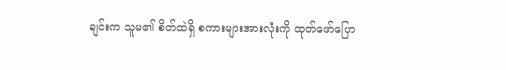ချင်းက သူမ၏ စိတ်ထဲရှိ စကားများအားလုံးကို ထုတ်ဖော်ပြော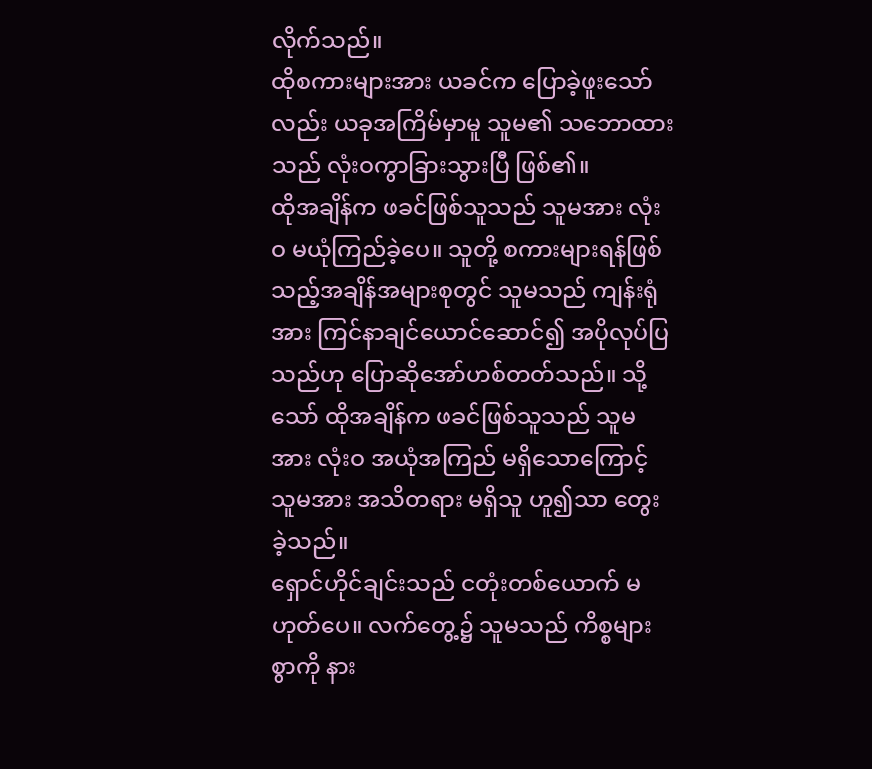လိုက်သည်။
ထိုစကားများအား ယခင်က ပြောခဲ့ဖူးသော်လည်း ယခုအကြိမ်မှာမူ သူမ၏ သဘောထားသည် လုံးဝကွာခြားသွားပြီ ဖြစ်၏။
ထိုအချိန်က ဖခင်ဖြစ်သူသည် သူမအား လုံးဝ မယုံကြည်ခဲ့ပေ။ သူတို့ စကားများရန်ဖြစ်သည့်အချိန်အများစုတွင် သူမသည် ကျန်းရုံအား ကြင်နာချင်ယောင်ဆောင်၍ အပိုလုပ်ပြသည်ဟု ပြောဆိုအော်ဟစ်တတ်သည်။ သို့သော် ထိုအချိန်က ဖခင်ဖြစ်သူသည် သူမအား လုံးဝ အယုံအကြည် မရှိသောကြောင့် သူမအား အသိတရား မရှိသူ ဟူ၍သာ တွေးခဲ့သည်။
ရှောင်ဟိုင်ချင်းသည် ငတုံးတစ်ယောက် မဟုတ်ပေ။ လက်တွေ့၌ သူမသည် ကိစ္စများစွာကို နား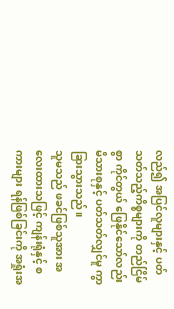လည်၍ အပြင်လူများနှင့် ပတ်သတ်သည့်ကိစ္စများကို တည်ငြိမ်စွာ ကိုင်တွယ် ဖြေနိုင်သော်လည်း မိသားစုနှင့် ပတ်သတ်လျှင်မူ ကွာခြားသွားသည်။
သူမသည် ဖခင်ဖြစ်သူအား အလေးထားသဖြင့် ကျန်းရုံနှင့် စကားများ ရန်ဖြစ်ခြင်းကို အရှုံးအ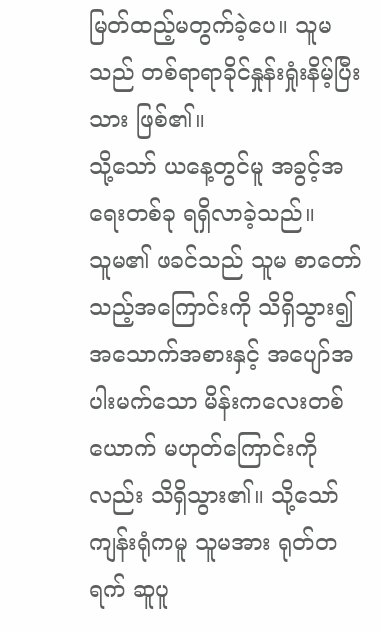မြတ်ထည့်မတွက်ခဲ့ပေ။ သူမသည် တစ်ရာရာခိုင်နှုန်းရှုံးနိမ့်ပြီးသား ဖြစ်၏။
သို့သော် ယနေ့တွင်မူ အခွင့်အရေးတစ်ခု ရရှိလာခဲ့သည်။
သူမ၏ ဖခင်သည် သူမ စာတော်သည့်အကြောင်းကို သိရှိသွား၍ အသောက်အစားနှင့် အပျော်အပါးမက်သော မိန်းကလေးတစ်ယောက် မဟုတ်ကြောင်းကိုလည်း သိရှိသွား၏။ သို့သော် ကျန်းရုံကမူ သူမအား ရုတ်တရက် ဆူပူ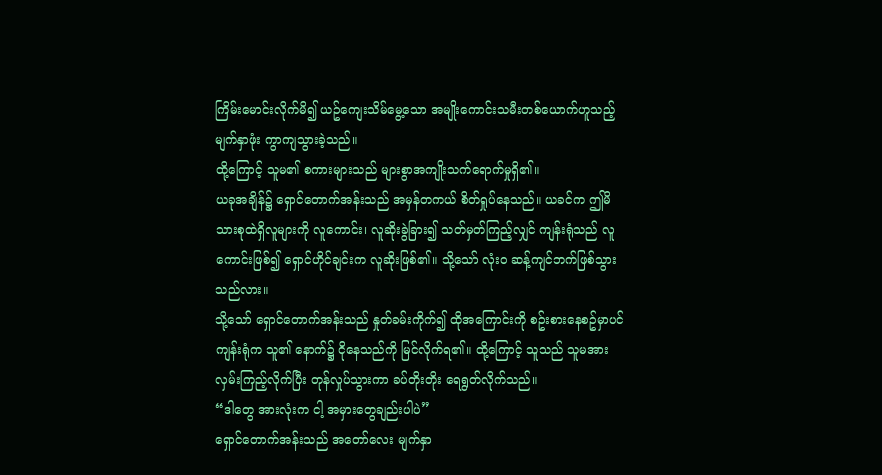ကြိမ်းမောင်းလိုက်မိ၍ ယဥ်ကျေးသိမ်မွေ့သော အမျိုးကောင်းသမီးတစ်ယောက်ဟူသည့် မျက်နှာဖုံး ကွာကျသွားခဲ့သည်။
ထို့ကြောင့် သူမ၏ စကားများသည် များစွာအကျိုးသက်ရောက်မှုရှိ၏။
ယခုအချိန်၌ ရှောင်တောက်အန်းသည် အမှန်တကယ် စိတ်ရှုပ်နေသည်။ ယခင်က ဤမိသားစုထဲရှိလူများကို လူကောင်း၊ လူဆိုးခွဲခြား၍ သတ်မှတ်ကြည့်လျှင် ကျန်းရုံသည် လူကောင်းဖြစ်၍ ရှောင်ဟိုင်ချင်းက လူဆိုးဖြစ်၏။ သို့သော် လုံးဝ ဆန့်ကျင်ဘက်ဖြစ်သွားသည်လား။
သို့သော် ရှောင်တောက်အန်းသည် နှုတ်ခမ်းကိုက်၍ ထိုအကြောင်းကို စဥ်းစားနေစဥ်မှာပင် ကျန်းရုံက သူ၏ နောက်၌ ငိုနေသည်ကို မြင်လိုက်ရ၏။ ထို့ကြောင့် သူသည် သူမအား လှမ်းကြည့်လိုက်ပြီး တုန်လှုပ်သွားကာ ခပ်တိုးတိုး ရေရွတ်လိုက်သည်။
“ဒါတွေ အားလုံးက ငါ့ အမှားတွေချည်းပါပဲ”
ရှောင်တောက်အန်းသည် အတော်လေး မျက်နှာ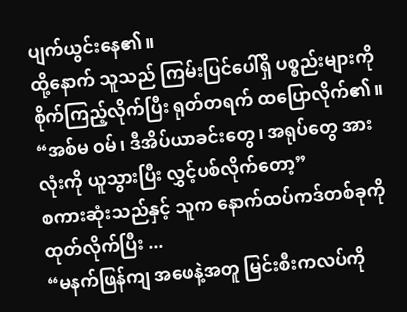ပျက်ယွင်းနေ၏။
ထို့နောက် သူသည် ကြမ်းပြင်ပေါ်ရှိ ပစ္စည်းများကို စိုက်ကြည့်လိုက်ပြီး ရုတ်တရက် ထပြောလိုက်၏။
“အစ်မ ဝမ်၊ ဒီအိပ်ယာခင်းတွေ၊ အရုပ်တွေ အားလုံးကို ယူသွားပြီး လွှင့်ပစ်လိုက်တော့”
စကားဆုံးသည်နှင့် သူက နောက်ထပ်ကဒ်တစ်ခုကို ထုတ်လိုက်ပြီး ...
“မနက်ဖြန်ကျ အဖေနဲ့အတူ မြင်းစီးကလပ်ကို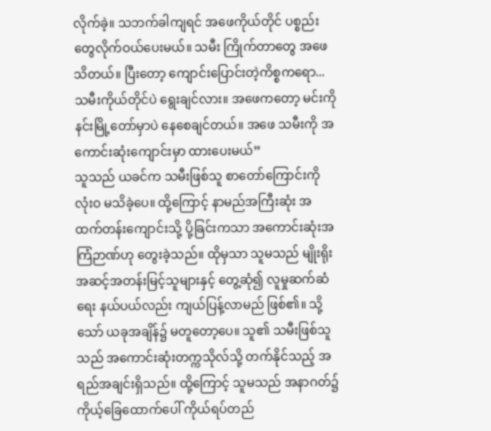လိုက်ခဲ့။ သဘက်ခါကျရင် အဖေကိုယ်တိုင် ပစ္စည်းတွေလိုက်ဝယ်ပေးမယ်။ သမီး ကြိုက်တာတွေ အဖေသိတယ်။ ပြီးတော့ ကျောင်းပြောင်းတဲ့ကိစ္စကရော...သမီးကိုယ်တိုင်ပဲ ရွေးချင်လား။ အဖေကတော့ မင်းကို နင်းမြို့တော်မှာပဲ နေစေချင်တယ်။ အဖေ သမီးကို အကောင်းဆုံးကျောင်းမှာ ထားပေးမယ်”
သူသည် ယခင်က သမီးဖြစ်သူ စာတော်ကြောင်းကို လုံးဝ မသိခဲ့ပေ။ ထို့ကြောင့် နာမည်အကြီးဆုံး အထက်တန်းကျောင်းသို့ ပို့ခြင်းကသာ အကောင်းဆုံးအကြံဉာဏ်ဟု တွေးခဲ့သည်။ ထိုမှသာ သူမသည် မျိုးရိုး အဆင့်အတန်းမြင့်သူများနှင့် တွေ့ဆုံ၍ လူမှုဆက်ဆံရေး နယ်ပယ်လည်း ကျယ်ပြန့်လာမည် ဖြစ်၏။ သို့သော် ယခုအချိန်၌ မတူတော့ပေ။ သူ၏ သမီးဖြစ်သူသည် အကောင်းဆုံးတက္ကသိုလ်သို့ တက်နိုင်သည့် အရည်အချင်းရှိသည်။ ထို့ကြောင့် သူမသည် အနာဂတ်၌ ကိုယ့်ခြေထောက်ပေါ် ကိုယ်ရပ်တည်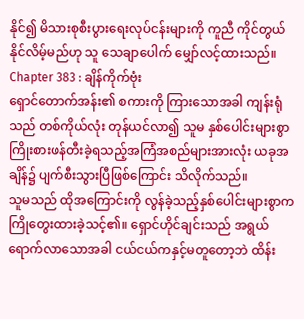နိုင်၍ မိသားစုစီးပွားရေးလုပ်ငန်းများကို ကူညီ ကိုင်တွယ်နိုင်လိမ့်မည်ဟု သူ သေချာပေါက် မျှော်လင့်ထားသည်။
Chapter 383 : ချိန်ကိုက်ဗုံး
ရှောင်တောက်အန်း၏ စကားကို ကြားသောအခါ ကျန်းရုံသည် တစ်ကိုယ်လုံး တုန်ယင်လာ၍ သူမ နှစ်ပေါင်းများစွာ ကြိုးစားဖန်တီးခဲ့ရသည့်အကြံအစည်များအားလုံး ယခုအချိန်၌ ပျက်စီးသွားပြီဖြစ်ကြောင်း သိလိုက်သည်။
သူမသည် ထိုအကြောင်းကို လွန်ခဲ့သည့်နှစ်ပေါင်းများစွာက ကြိုတွေးထားခဲ့သင့်၏။ ရှောင်ဟိုင်ချင်းသည် အရွယ်ရောက်လာသောအခါ ငယ်ငယ်ကနှင့်မတူတော့ဘဲ ထိန်း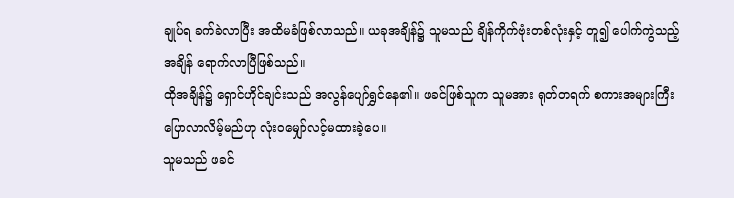ချုပ်ရ ခက်ခဲလာပြီး အထိမခံဖြစ်လာသည်။ ယခုအချိန်၌ သူမသည် ချိန်ကိုက်ဗုံးတစ်လုံးနှင့် တူ၍ ပေါက်ကွဲသည့်အချိန် ရောက်လာပြီဖြစ်သည်။
ထိုအချိန်၌ ရှောင်ဟိုင်ချင်းသည် အလွန်ပျော်ရွှင်နေ၏။ ဖခင်ဖြစ်သူက သူမအား ရုတ်တရက် စကားအများကြီး ပြောလာလိမ့်မည်ဟု လုံးဝမျှော်လင့်မထားခဲ့ပေ။
သူမသည် ဖခင်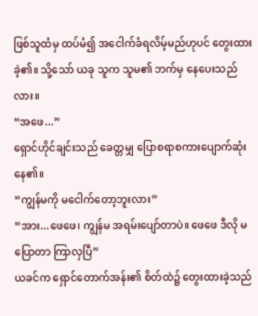ဖြစ်သူထံမှ ထပ်မံ၍ အငေါက်ခံရလိမ့်မည်ဟုပင် တွေးထားခဲ့၏။ သို့သော် ယခု သူက သူမ၏ ဘက်မှ နေပေးသည်လား။
“အဖေ...”
ရှောင်ဟိုင်ချင်းသည် ခေတ္တမျှ ပြောစရာစကားပျောက်ဆုံးနေ၏။
“ကျွန်မကို မငေါက်တော့ဘူးလား”
“အား...ဖေဖေ၊ ကျွန်မ အရမ်းပျော်တာပဲ။ ဖေဖေ ဒီလို မပြောတာ ကြာလှပြီ”
ယခင်က ရှောင်တောက်အန်း၏ စိတ်ထဲ၌ တွေးထားခဲ့သည်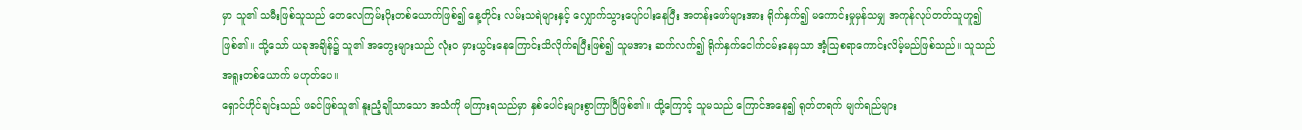မှာ သူ၏ သမီးဖြစ်သူသည် တေလေကြမ်းပိုးတစ်ယောက်ဖြစ်၍ နေ့တိုင်း လမ်းသရဲများနှင့် လျှောက်သွားပျော်ပါးနေပြီး အတန်းဖော်များအား ရိုက်နှက်၍ မကောင်းမှုမှန်သမျှ အကုန်လုပ်တတ်သူဟူ၍ ဖြစ်၏။ သို့သော် ယခုအချိန်၌ သူ၏ အတွေးများသည် လုံးဝ မှားယွင်းနေကြောင်းသိလိုက်ရပြီးဖြစ်၍ သူမအား ဆက်လက်၍ ရိုက်နှက်ငေါက်ငမ်းနေမှသာ အံ့သြစရာကောင်းလိမ့်မည်ဖြစ်သည်။ သူသည် အရူးတစ်ယောက် မဟုတ်ပေ။
ရှောင်ဟိုင်ချင်းသည် ဖခင်ဖြစ်သူ၏ နူးညံ့ချိုသာသော အသံကို မကြားရသည်မှာ နှစ်ပေါင်းများစွာကြာပြီဖြစ်၏။ ထို့ကြောင့် သူမသည် ကြောင်အနေ၍ ရုတ်တရက် မျက်ရည်များ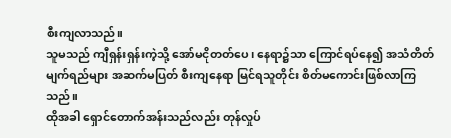စီးကျလာသည်။
သူမသည် ကျီရှန်းရှန်းကဲ့သို့ အော်မငိုတတ်ပေ၊ နေရာ၌သာ ကြောင်ရပ်နေ၍ အသံတိတ်မျက်ရည်များ အဆက်မပြတ် စီးကျနေရာ မြင်ရသူတိုင်း စိတ်မကောင်းဖြစ်လာကြသည်။
ထိုအခါ ရှောင်တောက်အန်းသည်လည်း တုန်လှုပ်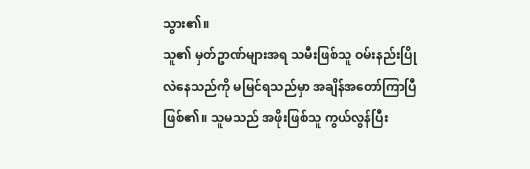သွား၏။
သူ၏ မှတ်ဥာဏ်များအရ သမီးဖြစ်သူ ဝမ်းနည်းပြိုလဲနေသည်ကို မမြင်ရသည်မှာ အချိန်အတော်ကြာပြီဖြစ်၏။ သူမသည် အဖိုးဖြစ်သူ ကွယ်လွန်ပြီး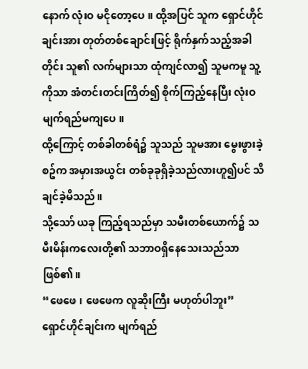နောက် လုံးဝ မငိုတော့ပေ။ ထို့အပြင် သူက ရှောင်ဟိုင်ချင်းအား တုတ်တစ်ချောင်းဖြင့် ရိုက်နှက်သည့်အခါတိုင်း သူ၏ လက်များသာ ထုံကျင်လာ၍ သူမကမူ သူ့ကိုသာ အံတင်းတင်းကြိတ်၍ စိုက်ကြည့်နေပြီး လုံးဝ မျက်ရည်မကျပေ။
ထို့ကြောင့် တစ်ခါတစ်ရံ၌ သူသည် သူမအား မွေးဖွားခဲ့စဥ်က အမှားအယွင်း တစ်ခုခုရှိခဲ့သည်လားဟူ၍ပင် သိချင်ခဲ့မိသည်။
သို့သော် ယခု ကြည့်ရသည်မှာ သမီးတစ်ယောက်၌ သမီးမိန်းကလေးတို့၏ သဘာဝရှိနေသေးသည်သာ ဖြစ်၏။
“ဖေဖေ၊ ဖေဖေက လူဆိုးကြီး မဟုတ်ပါဘူး”
ရှောင်ဟိုင်ချင်းက မျက်ရည်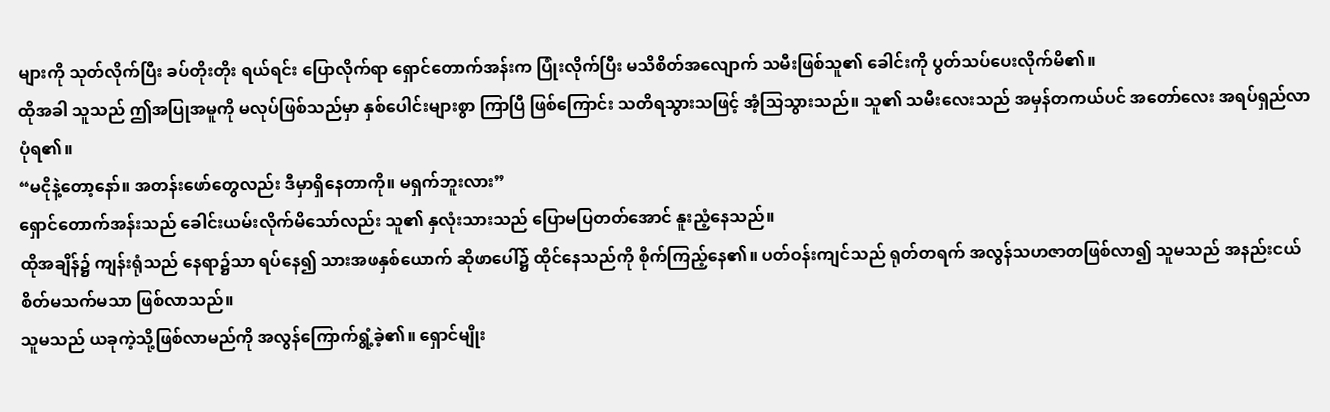များကို သုတ်လိုက်ပြီး ခပ်တိုးတိုး ရယ်ရင်း ပြောလိုက်ရာ ရှောင်တောက်အန်းက ပြုံးလိုက်ပြီး မသိစိတ်အလျောက် သမီးဖြစ်သူ၏ ခေါင်းကို ပွတ်သပ်ပေးလိုက်မိ၏။
ထိုအခါ သူသည် ဤအပြုအမူကို မလုပ်ဖြစ်သည်မှာ နှစ်ပေါင်းများစွာ ကြာပြီ ဖြစ်ကြောင်း သတိရသွားသဖြင့် အံ့သြသွားသည်။ သူ၏ သမီးလေးသည် အမှန်တကယ်ပင် အတော်လေး အရပ်ရှည်လာပုံရ၏။
“မငိုနဲ့တော့နော်။ အတန်းဖော်တွေလည်း ဒီမှာရှိနေတာကို။ မရှက်ဘူးလား”
ရှောင်တောက်အန်းသည် ခေါင်းယမ်းလိုက်မိသော်လည်း သူ၏ နှလုံးသားသည် ပြောမပြတတ်အောင် နူးညံ့နေသည်။
ထိုအချိန်၌ ကျန်းရုံသည် နေရာ၌သာ ရပ်နေ၍ သားအဖနှစ်ယောက် ဆိုဖာပေါ်၌ ထိုင်နေသည်ကို စိုက်ကြည့်နေ၏။ ပတ်ဝန်းကျင်သည် ရုတ်တရက် အလွန်သဟဇာတဖြစ်လာ၍ သူမသည် အနည်းငယ် စိတ်မသက်မသာ ဖြစ်လာသည်။
သူမသည် ယခုကဲ့သို့ဖြစ်လာမည်ကို အလွန်ကြောက်ရွံ့ခဲ့၏။ ရှောင်မျိုး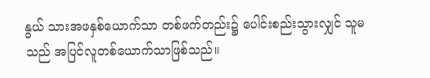နွယ် သားအဖနှစ်ယောက်သာ တစ်ဖက်တည်း၌ ပေါင်းစည်းသွားလျှင် သူမသည် အပြင်လူတစ်ယောက်သာဖြစ်သည်။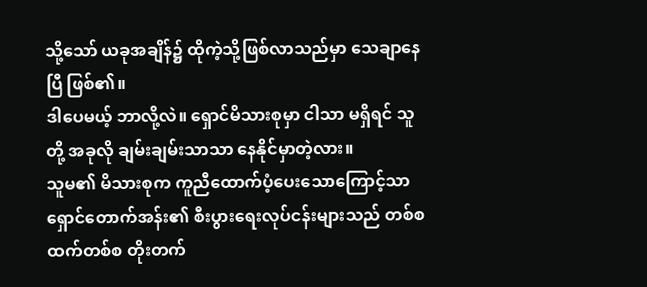သို့သော် ယခုအချိန်၌ ထိုကဲ့သို့ဖြစ်လာသည်မှာ သေချာနေပြီ ဖြစ်၏။
ဒါပေမယ့် ဘာလို့လဲ။ ရှောင်မိသားစုမှာ ငါသာ မရှိရင် သူတို့ အခုလို ချမ်းချမ်းသာသာ နေနိုင်မှာတဲ့လား။
သူမ၏ မိသားစုက ကူညီထောက်ပံ့ပေးသောကြောင့်သာ ရှောင်တောက်အန်း၏ စီးပွားရေးလုပ်ငန်းများသည် တစ်စထက်တစ်စ တိုးတက်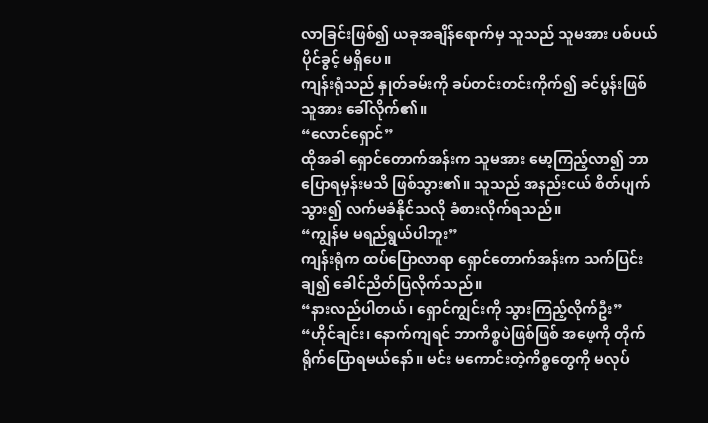လာခြင်းဖြစ်၍ ယခုအချိန်ရောက်မှ သူသည် သူမအား ပစ်ပယ်ပိုင်ခွင့် မရှိပေ။
ကျန်းရုံသည် နှုတ်ခမ်းကို ခပ်တင်းတင်းကိုက်၍ ခင်ပွန်းဖြစ်သူအား ခေါ်လိုက်၏။
“လောင်ရှောင်”
ထိုအခါ ရှောင်တောက်အန်းက သူမအား မော့ကြည့်လာ၍ ဘာပြောရမှန်းမသိ ဖြစ်သွား၏။ သူသည် အနည်းငယ် စိတ်ပျက်သွား၍ လက်မခံနိုင်သလို ခံစားလိုက်ရသည်။
“ကျွန်မ မရည်ရွယ်ပါဘူး”
ကျန်းရုံက ထပ်ပြောလာရာ ရှောင်တောက်အန်းက သက်ပြင်းချ၍ ခေါင်ညိတ်ပြလိုက်သည်။
“နားလည်ပါတယ်၊ ရှောင်ကျွင်းကို သွားကြည့်လိုက်ဦး”
“ဟိုင်ချင်း၊ နောက်ကျရင် ဘာကိစ္စပဲဖြစ်ဖြစ် အဖေ့ကို တိုက်ရိုက်ပြောရမယ်နော်။ မင်း မကောင်းတဲ့ကိစ္စတွေကို မလုပ်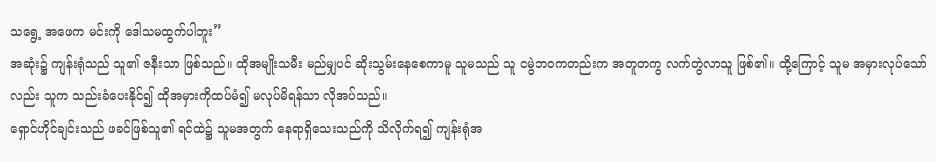သရွေ့ အဖေက မင်းကို ဒေါသမထွက်ပါဘူး”
အဆုံး၌ ကျန်းရုံသည် သူ၏ ဇနီးသာ ဖြစ်သည်။ ထိုအမျိုးသမီး မည်မျှပင် ဆိုးသွမ်းနေစေကာမူ သူမသည် သူ ငမွဲဘဝကတည်းက အတူတကွ လက်တွဲလာသူ ဖြစ်၏။ ထို့ကြောင့် သူမ အမှားလုပ်သော်လည်း သူက သည်းခံပေးနိုင်၍ ထိုအမှားကိုထပ်မံ၍ မလုပ်မိရန်သာ လိုအပ်သည်။
ရှောင်ဟိုင်ချင်းသည် ဖခင်ဖြစ်သူ၏ ရင်ထဲ၌ သူမအတွက် နေရာရှိသေးသည်ကို သိလိုက်ရ၍ ကျန်းရုံအ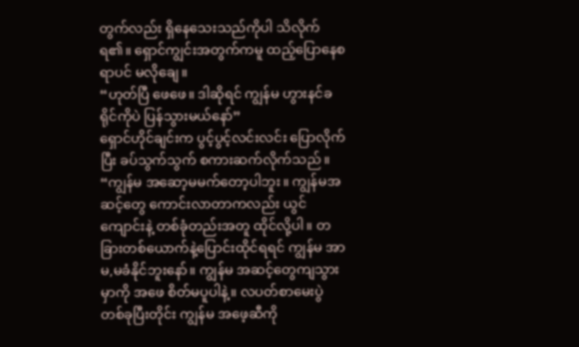တွက်လည်း ရှိနေသေးသည်ကိုပါ သိလိုက်ရ၏။ ရှောင်ကျွင်းအတွက်ကမူ ထည့်ပြောနေစရာပင် မလိုချေ။
“ဟုတ်ပြီ ဖေဖေ။ ဒါဆိုရင် ကျွန်မ ဟွားနင်ခရိုင်ကိုပဲ ပြန်သွားမယ်နော်”
ရှောင်ဟိုင်ချင်းက ပွင့်ပွင့်လင်းလင်း ပြောလိုက်ပြီး ခပ်သွက်သွက် စကားဆက်လိုက်သည်။
“ကျွန်မ အဆော့မမက်တော့ပါဘူး။ ကျွန်မအဆင့်တွေ ကောင်းလာတာကလည်း ယွင်ကျောင်းနဲ့ တစ်ခုံတည်းအတူ ထိုင်လို့ပါ။ တခြားတစ်ယောက်နဲ့ပြောင်းထိုင်ရရင် ကျွန်မ အာမ,မခံနိုင်ဘူးနော်။ ကျွန်မ အဆင့်တွေကျသွားမှာကို အဖေ စိတ်မပူပါနဲ့။ လပတ်စာမေးပွဲ တစ်ခုပြီးတိုင်း ကျွန်မ အဖေ့ဆီကို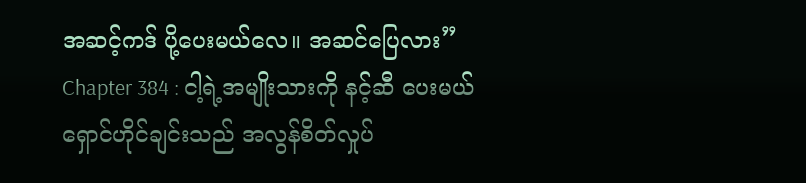အဆင့်ကဒ် ပို့ပေးမယ်လေ။ အဆင်ပြေလား”
Chapter 384 : ငါ့ရဲ့အမျိုးသားကို နင့်ဆီ ပေးမယ်
ရှောင်ဟိုင်ချင်းသည် အလွန်စိတ်လှုပ်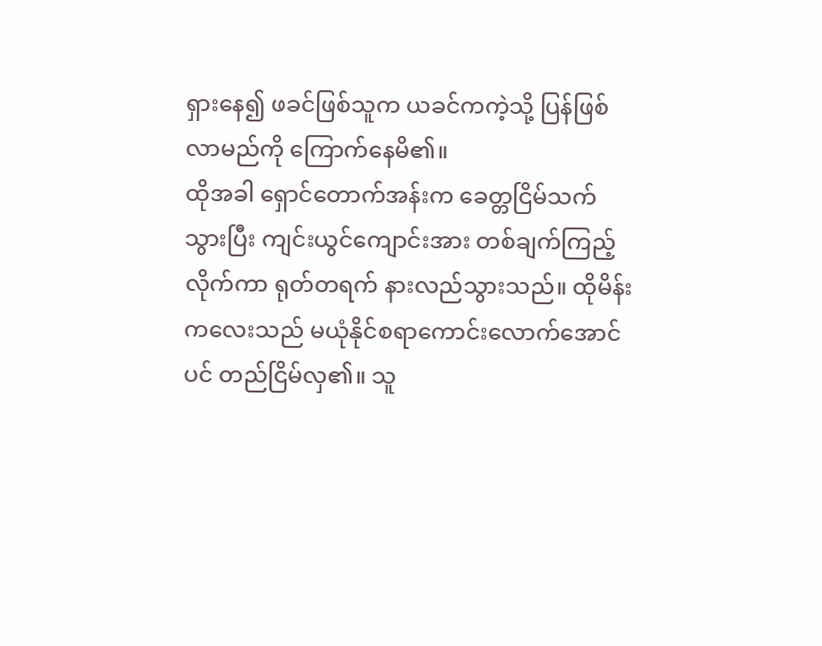ရှားနေ၍ ဖခင်ဖြစ်သူက ယခင်ကကဲ့သို့ ပြန်ဖြစ်လာမည်ကို ကြောက်နေမိ၏။
ထိုအခါ ရှောင်တောက်အန်းက ခေတ္တငြိမ်သက်သွားပြီး ကျင်းယွင်ကျောင်းအား တစ်ချက်ကြည့်လိုက်ကာ ရုတ်တရက် နားလည်သွားသည်။ ထိုမိန်းကလေးသည် မယုံနိုင်စရာကောင်းလောက်အောင်ပင် တည်ငြိမ်လှ၏။ သူ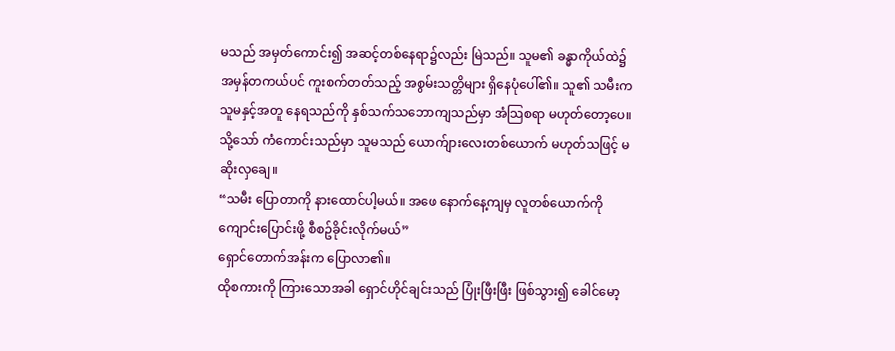မသည် အမှတ်ကောင်း၍ အဆင့်တစ်နေရာ၌လည်း မြဲသည်။ သူမ၏ ခန္ဓာကိုယ်ထဲ၌ အမှန်တကယ်ပင် ကူးစက်တတ်သည့် အစွမ်းသတ္တိများ ရှိနေပုံပေါ်၏။ သူ၏ သမီးက သူမနှင့်အတူ နေရသည်ကို နှစ်သက်သဘောကျသည်မှာ အံသြစရာ မဟုတ်တော့ပေ။
သို့သော် ကံကောင်းသည်မှာ သူမသည် ယောက်ျားလေးတစ်ယောက် မဟုတ်သဖြင့် မဆိုးလှချေ။
“သမီး ပြောတာကို နားထောင်ပါ့မယ်။ အဖေ နောက်နေ့ကျမှ လူတစ်ယောက်ကို ကျောင်းပြောင်းဖို့ စီစဥ်ခိုင်းလိုက်မယ်”
ရှောင်တောက်အန်းက ပြောလာ၏။
ထိုစကားကို ကြားသောအခါ ရှောင်ဟိုင်ချင်းသည် ပြုံးဖြီးဖြီး ဖြစ်သွား၍ ခေါင်မော့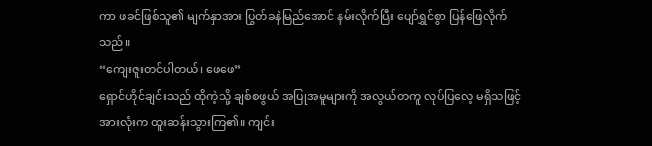ကာ ဖခင်ဖြစ်သူ၏ မျက်နှာအား ပြွတ်ခနဲမြည်အောင် နမ်းလိုက်ပြီး ပျော်ရွှင်စွာ ပြန်ဖြေလိုက်သည်။
“ကျေးဇူးတင်ပါတယ်၊ ဖေဖေ”
ရှောင်ဟိုင်ချင်းသည် ထိုကဲ့သို့ ချစ်စဖွယ် အပြုအမူများကို အလွယ်တကူ လုပ်ပြလေ့ မရှိသဖြင့် အားလုံးက ထူးဆန်းသွားကြ၏။ ကျင်း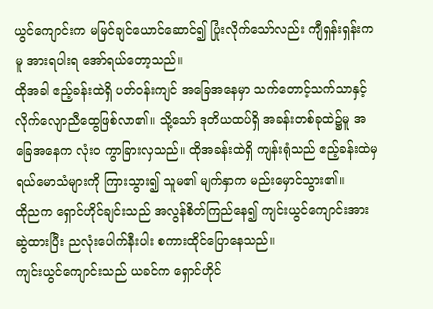ယွင်ကျောင်းက မမြင်ချင်ယောင်ဆောင်၍ ပြုံးလိုက်သော်လည်း ကျီရှန်းရှန်းကမူ အားရပါးရ အော်ရယ်တော့သည်။
ထိုအခါ ဧည့်ခန်းထဲရှိ ပတ်ဝန်းကျင် အခြေအနေမှာ သက်တောင့်သက်သာနှင့် လိုက်လျောညီထွေဖြစ်လာ၏။ သို့သော် ဒုတိယထပ်ရှိ အခန်းတစ်ခုထဲ၌မူ အခြေအနေက လုံးဝ ကွာခြားလှသည်။ ထိုအခန်းထဲရှိ ကျန်းရုံသည် ဧည့်ခန်းထဲမှ ရယ်မောသံများကို ကြားသွား၍ သူမ၏ မျက်နှာက မည်းမှောင်သွား၏။
ထိုညက ရှောင်ဟိုင်ချင်းသည် အလွန်စိတ်ကြည်နေ၍ ကျင်းယွင်ကျောင်းအား ဆွဲထားပြီး ညလုံးပေါက်နီးပါး စကားထိုင်ပြောနေသည်။
ကျင်းယွင်ကျောင်းသည် ယခင်က ရှောင်ဟိုင်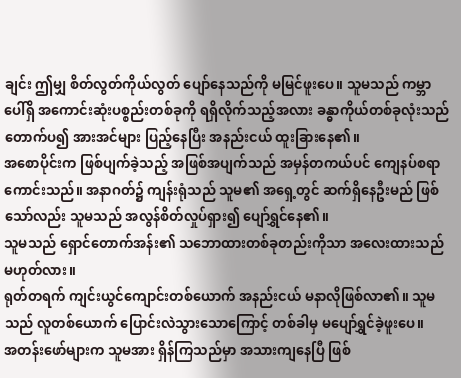ချင်း ဤမျှ စိတ်လွတ်ကိုယ်လွတ် ပျော်နေသည်ကို မမြင်ဖူးပေ။ သူမသည် ကမ္ဘာပေါ်ရှိ အကောင်းဆုံးပစ္စည်းတစ်ခုကို ရရှိလိုက်သည့်အလား ခန္ဓာကိုယ်တစ်ခုလုံးသည် တောက်ပ၍ အားအင်များ ပြည့်နေပြီး အနည်းငယ် ထူးခြားနေ၏။
အစောပိုင်းက ဖြစ်ပျက်ခဲ့သည့် အဖြစ်အပျက်သည် အမှန်တကယ်ပင် ကျေနပ်စရာကောင်းသည်။ အနာဂတ်၌ ကျန်းရုံသည် သူမ၏ အရှေ့တွင် ဆက်ရှိနေဦးမည် ဖြစ်သော်လည်း သူမသည် အလွန်စိတ်လှုပ်ရှား၍ ပျော်ရွှင်နေ၏။
သူမသည် ရှောင်တောက်အန်း၏ သဘောထားတစ်ခုတည်းကိုသာ အလေးထားသည် မဟုတ်လား။
ရုတ်တရက် ကျင်းယွင်ကျောင်းတစ်ယောက် အနည်းငယ် မနာလိုဖြစ်လာ၏။ သူမသည် လူတစ်ယောက် ပြောင်းလဲသွားသောကြောင့် တစ်ခါမှ မပျော်ရွှင်ခဲ့ဖူးပေ။
အတန်းဖော်များက သူမအား ရှိန်ကြသည်မှာ အသားကျနေပြီ ဖြစ်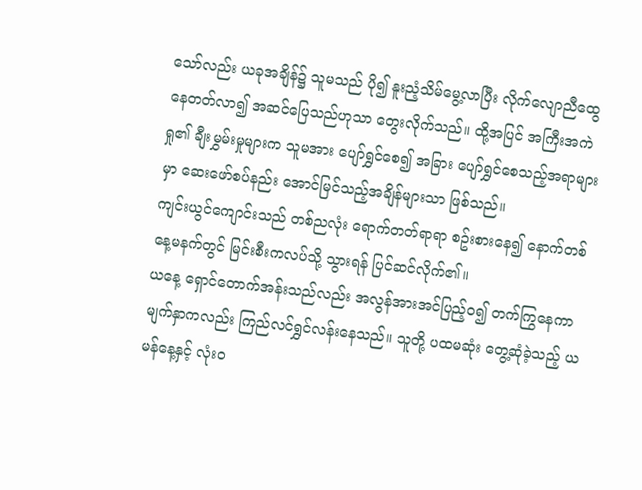သော်လည်း ယခုအချိန်၌ သူမသည် ပို၍ နူးညံ့သိမ်မွေ့လာပြီး လိုက်လျောညီထွေနေတတ်လာ၍ အဆင်ပြေသည်ဟုသာ တွေးလိုက်သည်။ ထို့အပြင် အကြီးအကဲရှု၏ ချီးမွှမ်းမှုများက သူမအား ပျော်ရွှင်စေ၍ အခြား ပျော်ရွှင်စေသည့်အရာများမှာ ဆေးဖော်စပ်နည်း အောင်မြင်သည့်အချိန်များသာ ဖြစ်သည်။
ကျင်းယွင်ကျောင်းသည် တစ်ညလုံး ရောက်တတ်ရာရာ စဥ်းစားနေ၍ နောက်တစ်နေ့မနက်တွင် မြင်းစီးကလပ်သို့ သွားရန် ပြင်ဆင်လိုက်၏။
ယနေ့ ရှောင်တောက်အန်းသည်လည်း အလွန်အားအင်ပြည့်ဝ၍ တက်ကြွနေကာ မျက်နှာကလည်း ကြည်လင်ရွှင်လန်းနေသည်။ သူတို့ ပထမဆုံး တွေ့ဆုံခဲ့သည့် ယမန်နေ့နှင့် လုံးဝ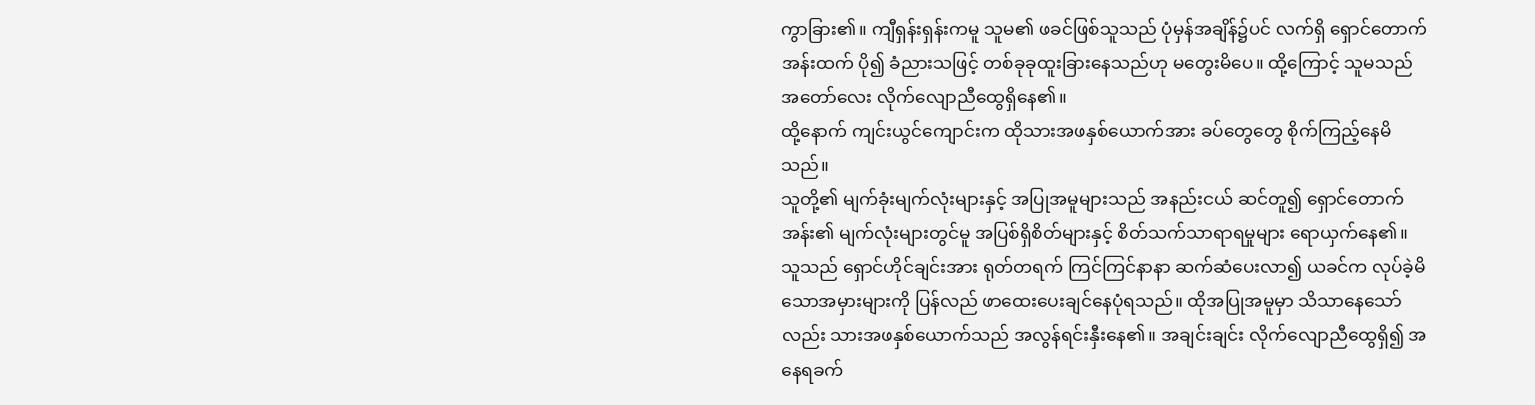ကွာခြား၏။ ကျီရှန်းရှန်းကမူ သူမ၏ ဖခင်ဖြစ်သူသည် ပုံမှန်အချိန်၌ပင် လက်ရှိ ရှောင်တောက်အန်းထက် ပို၍ ခံညားသဖြင့် တစ်ခုခုထူးခြားနေသည်ဟု မတွေးမိပေ။ ထို့ကြောင့် သူမသည် အတော်လေး လိုက်လျောညီထွေရှိနေ၏။
ထို့နောက် ကျင်းယွင်ကျောင်းက ထိုသားအဖနှစ်ယောက်အား ခပ်တွေတွေ စိုက်ကြည့်နေမိသည်။
သူတို့၏ မျက်ခုံးမျက်လုံးများနှင့် အပြုအမူများသည် အနည်းငယ် ဆင်တူ၍ ရှောင်တောက်အန်း၏ မျက်လုံးများတွင်မူ အပြစ်ရှိစိတ်များနှင့် စိတ်သက်သာရာရမှုများ ရောယှက်နေ၏။ သူသည် ရှောင်ဟိုင်ချင်းအား ရုတ်တရက် ကြင်ကြင်နာနာ ဆက်ဆံပေးလာ၍ ယခင်က လုပ်ခဲ့မိသောအမှားများကို ပြန်လည် ဖာထေးပေးချင်နေပုံရသည်။ ထိုအပြုအမူမှာ သိသာနေသော်လည်း သားအဖနှစ်ယောက်သည် အလွန်ရင်းနှီးနေ၏။ အချင်းချင်း လိုက်လျောညီထွေရှိ၍ အနေရခက်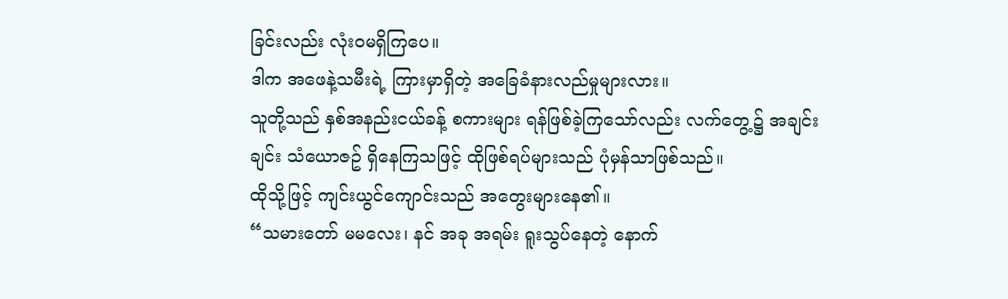ခြင်းလည်း လုံးဝမရှိကြပေ။
ဒါက အဖေနဲ့သမီးရဲ့ ကြားမှာရှိတဲ့ အခြေခံနားလည်မှုများလား။
သူတို့သည် နှစ်အနည်းငယ်ခန့် စကားများ ရန်ဖြစ်ခဲ့ကြသော်လည်း လက်တွေ့၌ အချင်းချင်း သံယောဇဥ် ရှိနေကြသဖြင့် ထိုဖြစ်ရပ်များသည် ပုံမှန်သာဖြစ်သည်။
ထိုသို့ဖြင့် ကျင်းယွင်ကျောင်းသည် အတွေးများနေ၏။
“သမားတော် မမလေး၊ နင် အခု အရမ်း ရူးသွပ်နေတဲ့ နောက်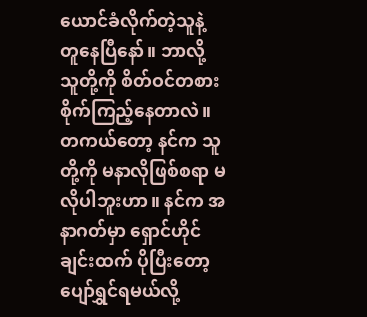ယောင်ခံလိုက်တဲ့သူနဲ့ တူနေပြီနော်။ ဘာလို့ သူတို့ကို စိတ်ဝင်တစား စိုက်ကြည့်နေတာလဲ။ တကယ်တော့ နင်က သူတို့ကို မနာလိုဖြစ်စရာ မလိုပါဘူးဟာ။ နင်က အနာဂတ်မှာ ရှောင်ဟိုင်ချင်းထက် ပိုပြီးတော့ ပျော်ရွှင်ရမယ်လို့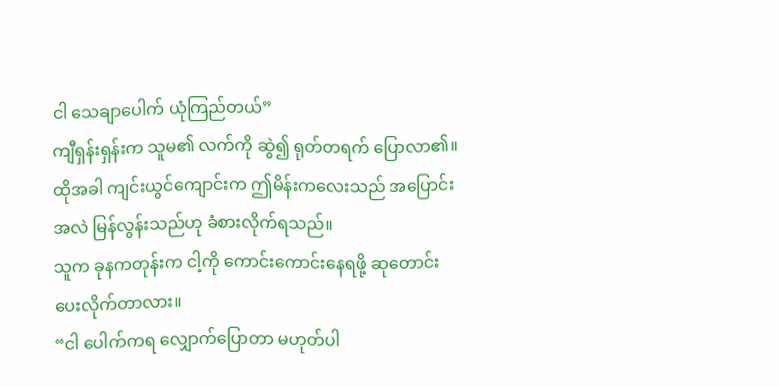ငါ သေချာပေါက် ယုံကြည်တယ်”
ကျီရှန်းရှန်းက သူမ၏ လက်ကို ဆွဲ၍ ရုတ်တရက် ပြောလာ၏။
ထိုအခါ ကျင်းယွင်ကျောင်းက ဤမိန်းကလေးသည် အပြောင်းအလဲ မြန်လွန်းသည်ဟု ခံစားလိုက်ရသည်။
သူက ခုနကတုန်းက ငါ့ကို ကောင်းကောင်းနေရဖို့ ဆုတောင်းပေးလိုက်တာလား။
“ငါ ပေါက်ကရ လျှောက်ပြောတာ မဟုတ်ပါ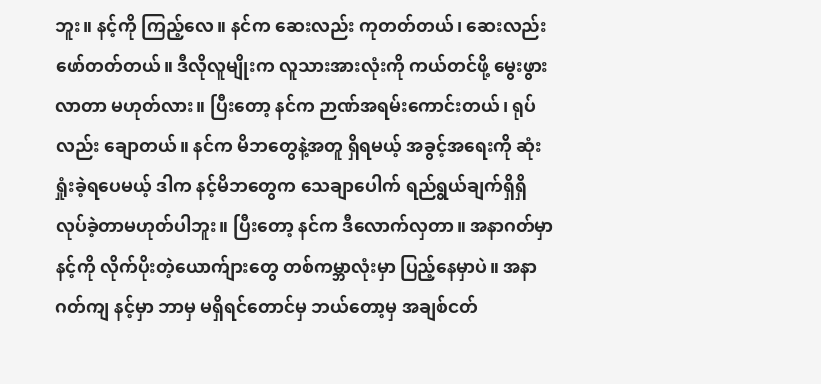ဘူး။ နင့်ကို ကြည့်လေ။ နင်က ဆေးလည်း ကုတတ်တယ်၊ ဆေးလည်း ဖော်တတ်တယ်။ ဒီလိုလူမျိုးက လူသားအားလုံးကို ကယ်တင်ဖို့ မွေးဖွားလာတာ မဟုတ်လား။ ပြီးတော့ နင်က ဉာဏ်အရမ်းကောင်းတယ်၊ ရုပ်လည်း ချောတယ်။ နင်က မိဘတွေနဲ့အတူ ရှိရမယ့် အခွင့်အရေးကို ဆုံးရှုံးခဲ့ရပေမယ့် ဒါက နင့်မိဘတွေက သေချာပေါက် ရည်ရွယ်ချက်ရှိရှိ လုပ်ခဲ့တာမဟုတ်ပါဘူး။ ပြီးတော့ နင်က ဒီလောက်လှတာ။ အနာဂတ်မှာ နင့်ကို လိုက်ပိုးတဲ့ယောက်ျားတွေ တစ်ကမ္ဘာလုံးမှာ ပြည့်နေမှာပဲ။ အနာဂတ်ကျ နင့်မှာ ဘာမှ မရှိရင်တောင်မှ ဘယ်တော့မှ အချစ်ငတ်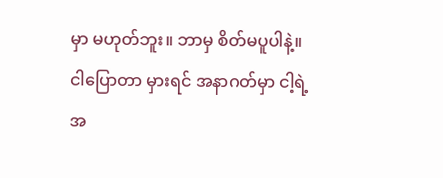မှာ မဟုတ်ဘူး။ ဘာမှ စိတ်မပူပါနဲ့။ ငါပြောတာ မှားရင် အနာဂတ်မှာ ငါ့ရဲ့အ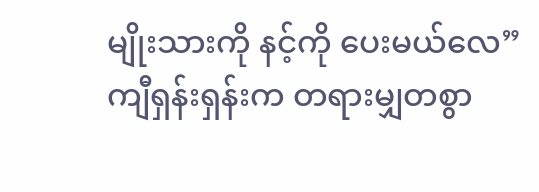မျိုးသားကို နင့်ကို ပေးမယ်လေ”
ကျီရှန်းရှန်းက တရားမျှတစွာ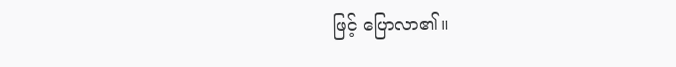ဖြင့် ပြောလာ၏။